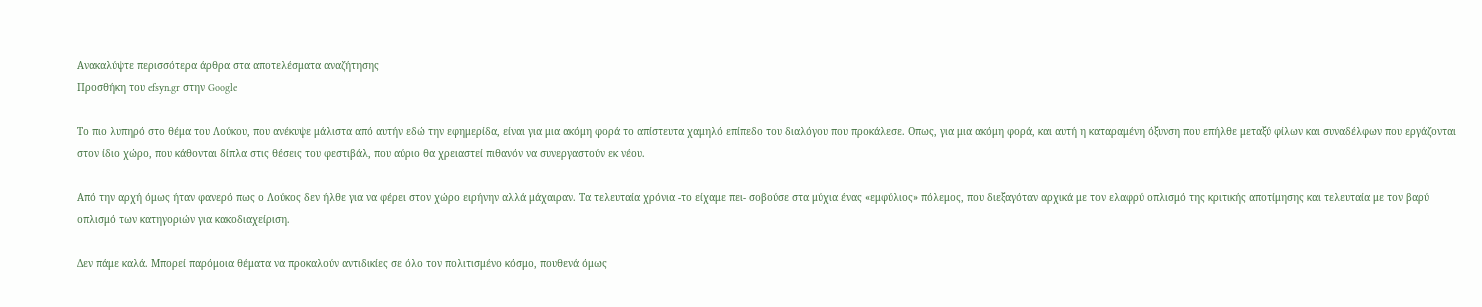Ανακαλύψτε περισσότερα άρθρα στα αποτελέσματα αναζήτησης
Προσθήκη του efsyn.gr στην Google

Το πιο λυπηρό στο θέμα του Λούκου, που ανέκυψε μάλιστα από αυτήν εδώ την εφημερίδα, είναι για μια ακόμη φορά το απίστευτα χαμηλό επίπεδο του διαλόγου που προκάλεσε. Οπως, για μια ακόμη φορά, και αυτή η καταραμένη όξυνση που επήλθε μεταξύ φίλων και συναδέλφων που εργάζονται στον ίδιο χώρο, που κάθονται δίπλα στις θέσεις του φεστιβάλ, που αύριο θα χρειαστεί πιθανόν να συνεργαστούν εκ νέου.

Από την αρχή όμως ήταν φανερό πως ο Λούκος δεν ήλθε για να φέρει στον χώρο ειρήνην αλλά μάχαιραν. Τα τελευταία χρόνια -το είχαμε πει- σοβούσε στα μύχια ένας «εμφύλιος» πόλεμος, που διεξαγόταν αρχικά με τον ελαφρύ οπλισμό της κριτικής αποτίμησης και τελευταία με τον βαρύ οπλισμό των κατηγοριών για κακοδιαχείριση.

Δεν πάμε καλά. Μπορεί παρόμοια θέματα να προκαλούν αντιδικίες σε όλο τον πολιτισμένο κόσμο, πουθενά όμως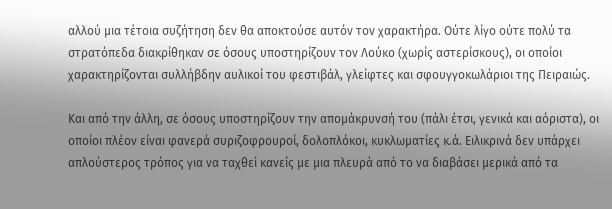αλλού μια τέτοια συζήτηση δεν θα αποκτούσε αυτόν τον χαρακτήρα. Ούτε λίγο ούτε πολύ τα στρατόπεδα διακρίθηκαν σε όσους υποστηρίζουν τον Λούκο (χωρίς αστερίσκους), οι οποίοι χαρακτηρίζονται συλλήβδην αυλικοί του φεστιβάλ, γλείφτες και σφουγγοκωλάριοι της Πειραιώς.

Και από την άλλη, σε όσους υποστηρίζουν την απομάκρυνσή του (πάλι έτσι, γενικά και αόριστα), οι οποίοι πλέον είναι φανερά συριζοφρουροί, δολοπλόκοι, κυκλωματίες κ.ά. Ειλικρινά δεν υπάρχει απλούστερος τρόπος για να ταχθεί κανείς με μια πλευρά από το να διαβάσει μερικά από τα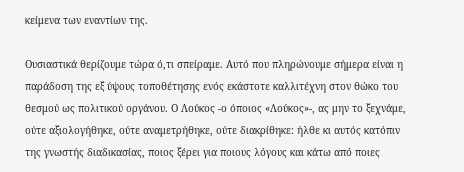κείμενα των εναντίων της.

Ουσιαστικά θερίζουμε τώρα ό,τι σπείραμε. Αυτό που πληρώνουμε σήμερα είναι η παράδοση της εξ ύψους τοποθέτησης ενός εκάστοτε καλλιτέχνη στον θώκο του θεσμού ως πολιτικού οργάνου. Ο Λούκος -ο όποιος «Λούκος»-, ας μην το ξεχνάμε, ούτε αξιολογήθηκε, ούτε αναμετρήθηκε, ούτε διακρίθηκε: ήλθε κι αυτός κατόπιν της γνωστής διαδικασίας, ποιος ξέρει για ποιους λόγους και κάτω από ποιες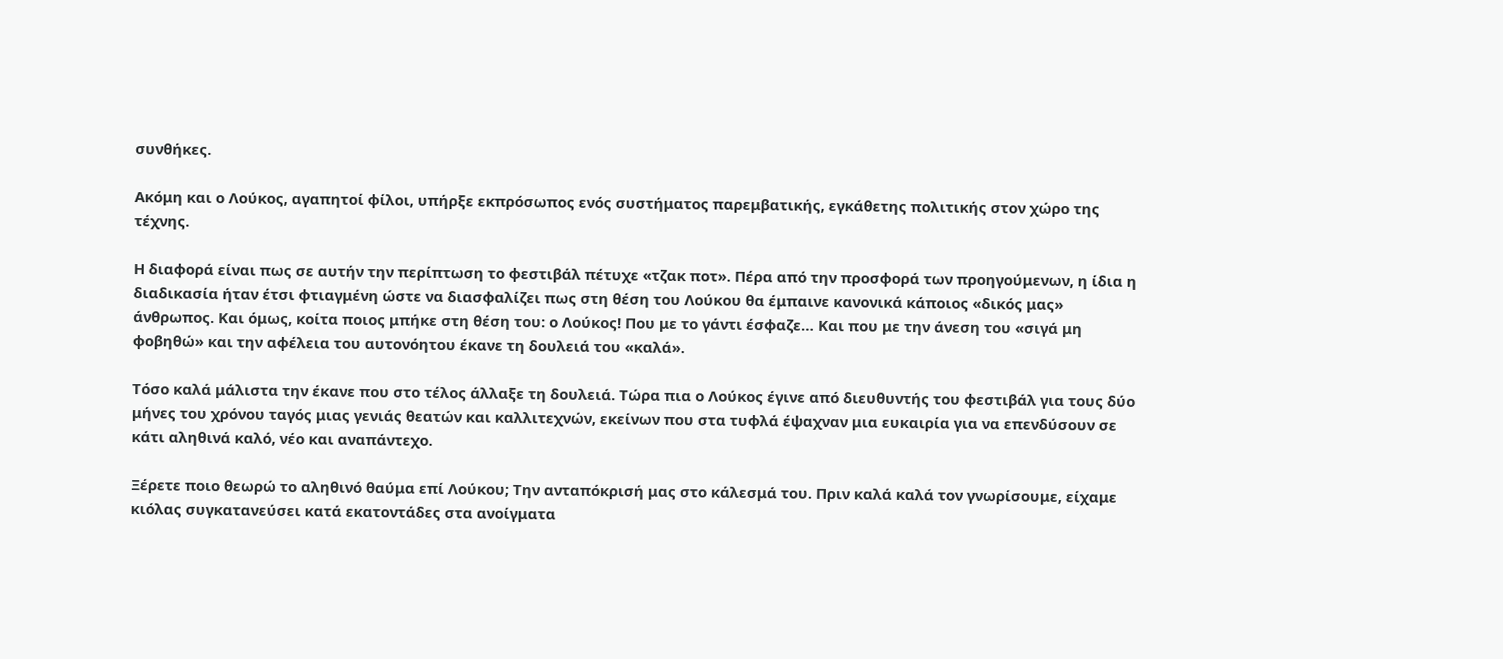συνθήκες.

Ακόμη και ο Λούκος, αγαπητοί φίλοι, υπήρξε εκπρόσωπος ενός συστήματος παρεμβατικής, εγκάθετης πολιτικής στον χώρο της τέχνης.

Η διαφορά είναι πως σε αυτήν την περίπτωση το φεστιβάλ πέτυχε «τζακ ποτ». Πέρα από την προσφορά των προηγούμενων, η ίδια η διαδικασία ήταν έτσι φτιαγμένη ώστε να διασφαλίζει πως στη θέση του Λούκου θα έμπαινε κανονικά κάποιος «δικός μας» άνθρωπος. Και όμως, κοίτα ποιος μπήκε στη θέση του: ο Λούκος! Που με το γάντι έσφαζε… Και που με την άνεση του «σιγά μη φοβηθώ» και την αφέλεια του αυτονόητου έκανε τη δουλειά του «καλά».

Τόσο καλά μάλιστα την έκανε που στο τέλος άλλαξε τη δουλειά. Τώρα πια ο Λούκος έγινε από διευθυντής του φεστιβάλ για τους δύο μήνες του χρόνου ταγός μιας γενιάς θεατών και καλλιτεχνών, εκείνων που στα τυφλά έψαχναν μια ευκαιρία για να επενδύσουν σε κάτι αληθινά καλό, νέο και αναπάντεχο.

Ξέρετε ποιο θεωρώ το αληθινό θαύμα επί Λούκου; Την ανταπόκρισή μας στο κάλεσμά του. Πριν καλά καλά τον γνωρίσουμε, είχαμε κιόλας συγκατανεύσει κατά εκατοντάδες στα ανοίγματα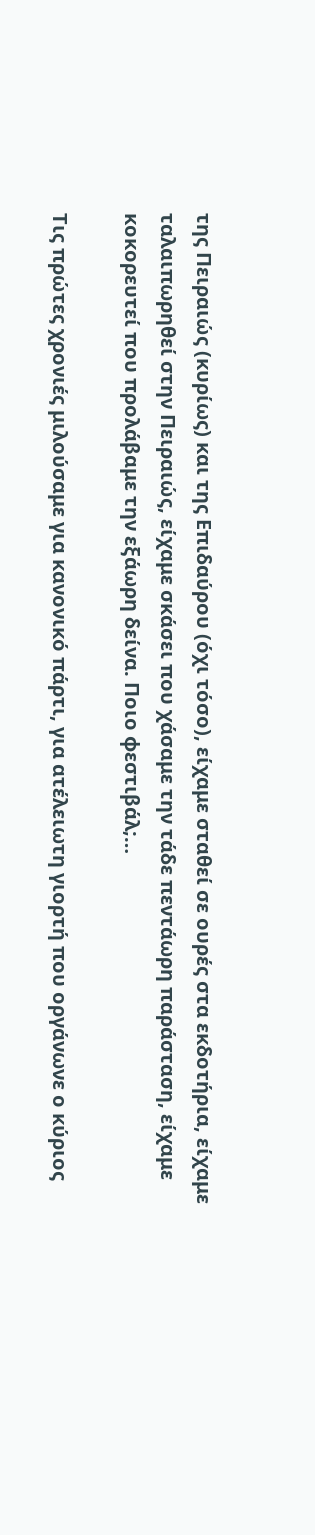της Πειραιώς (κυρίως) και της Επιδαύρου (όχι τόσο), είχαμε σταθεί σε ουρές στα εκδοτήρια, είχαμε ταλαιπωρηθεί στην Πειραιώς, είχαμε σκάσει που χάσαμε την τάδε πεντάωρη παράσταση, είχαμε κοκορευτεί που προλάβαμε την εξάωρη δείνα. Ποιο φεστιβάλ;…

Τις πρώτες χρονιές μιλούσαμε για κανονικό πάρτι, για ατέλειωτη γιορτή που οργάνωνε ο κύριος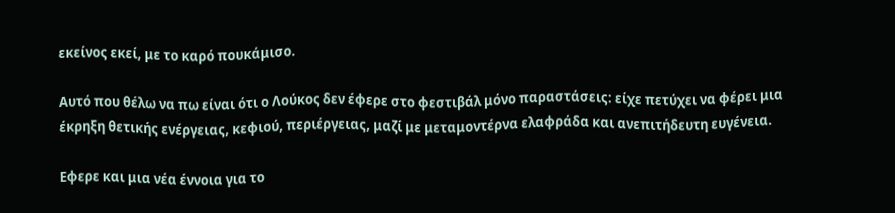εκείνος εκεί, με το καρό πουκάμισο.

Αυτό που θέλω να πω είναι ότι ο Λούκος δεν έφερε στο φεστιβάλ μόνο παραστάσεις: είχε πετύχει να φέρει μια έκρηξη θετικής ενέργειας, κεφιού, περιέργειας, μαζί με μεταμοντέρνα ελαφράδα και ανεπιτήδευτη ευγένεια.

Εφερε και μια νέα έννοια για το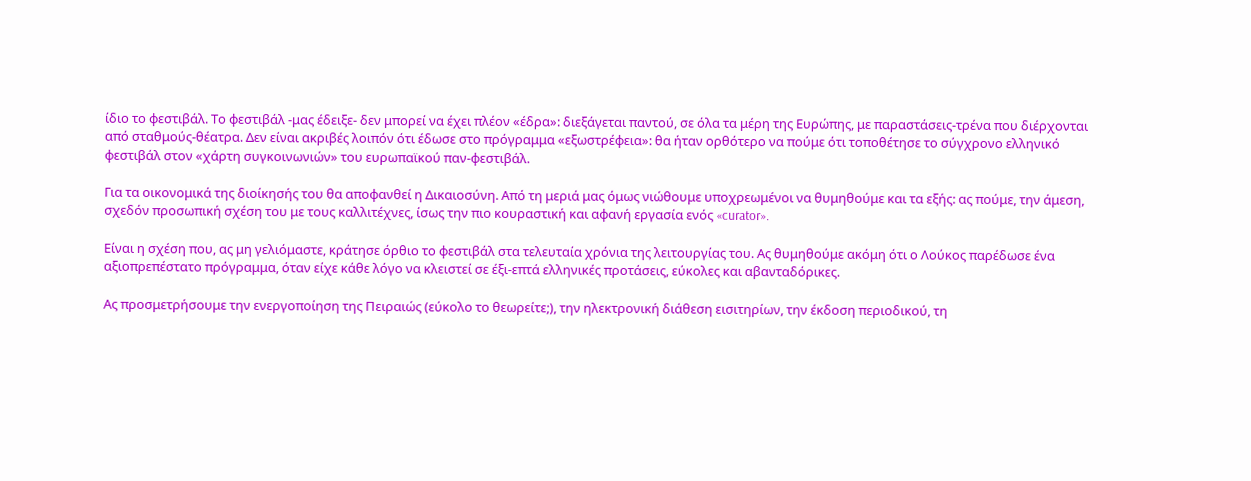ίδιο το φεστιβάλ. Το φεστιβάλ -μας έδειξε- δεν μπορεί να έχει πλέον «έδρα»: διεξάγεται παντού, σε όλα τα μέρη της Ευρώπης, με παραστάσεις-τρένα που διέρχονται από σταθμούς-θέατρα. Δεν είναι ακριβές λοιπόν ότι έδωσε στο πρόγραμμα «εξωστρέφεια»: θα ήταν ορθότερο να πούμε ότι τοποθέτησε το σύγχρονο ελληνικό φεστιβάλ στον «χάρτη συγκοινωνιών» του ευρωπαϊκού παν-φεστιβάλ.

Για τα οικονομικά της διοίκησής του θα αποφανθεί η Δικαιοσύνη. Από τη μεριά μας όμως νιώθουμε υποχρεωμένοι να θυμηθούμε και τα εξής: ας πούμε, την άμεση, σχεδόν προσωπική σχέση του με τους καλλιτέχνες, ίσως την πιο κουραστική και αφανή εργασία ενός «curator».

Είναι η σχέση που, ας μη γελιόμαστε, κράτησε όρθιο το φεστιβάλ στα τελευταία χρόνια της λειτουργίας του. Ας θυμηθούμε ακόμη ότι ο Λούκος παρέδωσε ένα αξιοπρεπέστατο πρόγραμμα, όταν είχε κάθε λόγο να κλειστεί σε έξι-επτά ελληνικές προτάσεις, εύκολες και αβανταδόρικες.

Ας προσμετρήσουμε την ενεργοποίηση της Πειραιώς (εύκολο το θεωρείτε;), την ηλεκτρονική διάθεση εισιτηρίων, την έκδοση περιοδικού, τη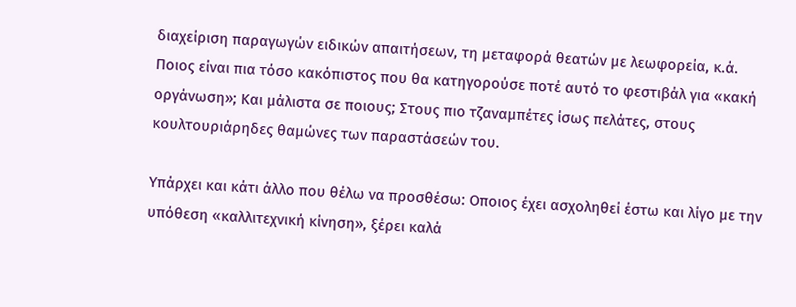διαχείριση παραγωγών ειδικών απαιτήσεων, τη μεταφορά θεατών με λεωφορεία, κ.ά. Ποιος είναι πια τόσο κακόπιστος που θα κατηγορούσε ποτέ αυτό το φεστιβάλ για «κακή οργάνωση»; Και μάλιστα σε ποιους; Στους πιο τζαναμπέτες ίσως πελάτες, στους κουλτουριάρηδες θαμώνες των παραστάσεών του.

Υπάρχει και κάτι άλλο που θέλω να προσθέσω: Οποιος έχει ασχοληθεί έστω και λίγο με την υπόθεση «καλλιτεχνική κίνηση», ξέρει καλά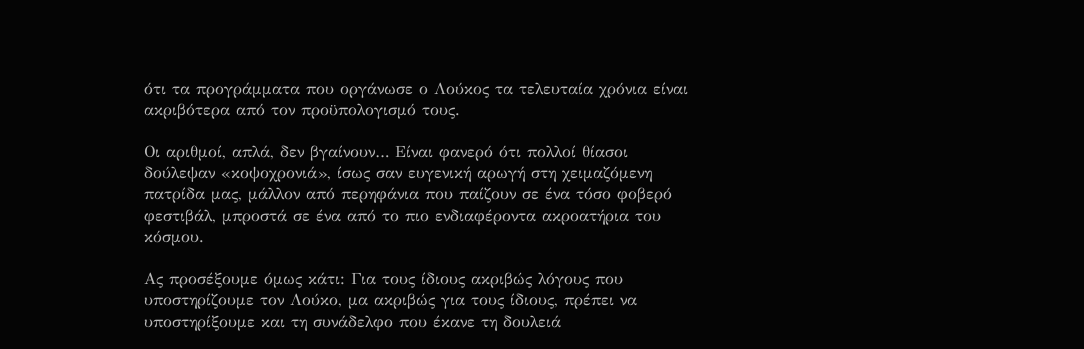ότι τα προγράμματα που οργάνωσε ο Λούκος τα τελευταία χρόνια είναι ακριβότερα από τον προϋπολογισμό τους.

Οι αριθμοί, απλά, δεν βγαίνουν… Είναι φανερό ότι πολλοί θίασοι δούλεψαν «κοψοχρονιά», ίσως σαν ευγενική αρωγή στη χειμαζόμενη πατρίδα μας, μάλλον από περηφάνια που παίζουν σε ένα τόσο φοβερό φεστιβάλ, μπροστά σε ένα από το πιο ενδιαφέροντα ακροατήρια του κόσμου.

Ας προσέξουμε όμως κάτι: Για τους ίδιους ακριβώς λόγους που υποστηρίζουμε τον Λούκο, μα ακριβώς για τους ίδιους, πρέπει να υποστηρίξουμε και τη συνάδελφο που έκανε τη δουλειά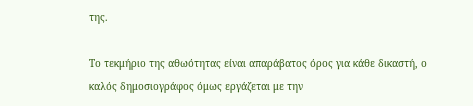της.

Το τεκμήριο της αθωότητας είναι απαράβατος όρος για κάθε δικαστή, ο καλός δημοσιογράφος όμως εργάζεται με την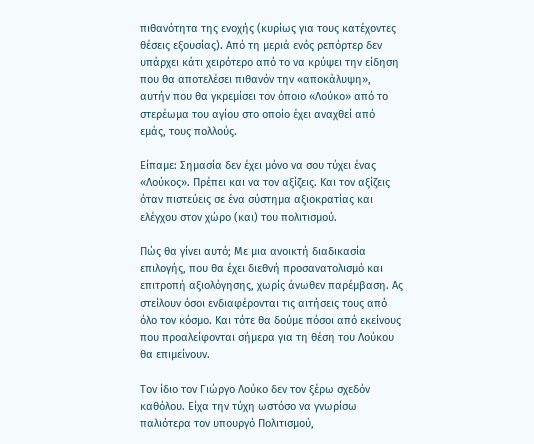πιθανότητα της ενοχής (κυρίως για τους κατέχοντες θέσεις εξουσίας). Από τη μεριά ενός ρεπόρτερ δεν υπάρχει κάτι χειρότερο από το να κρύψει την είδηση που θα αποτελέσει πιθανόν την «αποκάλυψη», αυτήν που θα γκρεμίσει τον όποιο «Λούκο» από το στερέωμα του αγίου στο οποίο έχει αναχθεί από εμάς, τους πολλούς.

Είπαμε: Σημασία δεν έχει μόνο να σου τύχει ένας «Λούκος». Πρέπει και να τον αξίζεις. Και τον αξίζεις όταν πιστεύεις σε ένα σύστημα αξιοκρατίας και ελέγχου στον χώρο (και) του πολιτισμού.

Πώς θα γίνει αυτό; Με μια ανοικτή διαδικασία επιλογής, που θα έχει διεθνή προσανατολισμό και επιτροπή αξιολόγησης, χωρίς άνωθεν παρέμβαση. Ας στείλουν όσοι ενδιαφέρονται τις αιτήσεις τους από όλο τον κόσμο. Και τότε θα δούμε πόσοι από εκείνους που προαλείφονται σήμερα για τη θέση του Λούκου θα επιμείνουν.

Τον ίδιο τον Γιώργο Λούκο δεν τον ξέρω σχεδόν καθόλου. Είχα την τύχη ωστόσο να γνωρίσω παλιότερα τον υπουργό Πολιτισμού,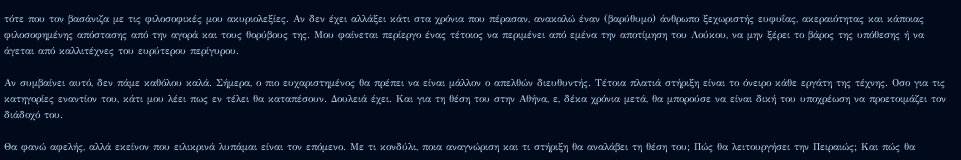τότε που τον βασάνιζα με τις φιλοσοφικές μου ακυριολεξίες. Αν δεν έχει αλλάξει κάτι στα χρόνια που πέρασαν, ανακαλώ έναν (βαρύθυμο) άνθρωπο ξεχωριστής ευφυΐας, ακεραιότητας και κάποιας φιλοσοφημένης απόστασης από την αγορά και τους θορύβους της. Μου φαίνεται περίεργο ένας τέτοιος να περιμένει από εμένα την αποτίμηση του Λούκου, να μην ξέρει το βάρος της υπόθεσης ή να άγεται από καλλιτέχνες του ευρύτερου περίγυρου.

Αν συμβαίνει αυτό, δεν πάμε καθόλου καλά. Σήμερα, ο πιο ευχαριστημένος θα πρέπει να είναι μάλλον ο απελθών διευθυντής. Τέτοια πλατιά στήριξη είναι το όνειρο κάθε εργάτη της τέχνης. Οσο για τις κατηγορίες εναντίον του, κάτι μου λέει πως εν τέλει θα καταπέσουν. Δουλειά έχει. Και για τη θέση του στην Αθήνα, ε, δέκα χρόνια μετά, θα μπορούσε να είναι δική του υποχρέωση να προετοιμάζει τον διάδοχό του.

Θα φανώ αφελής, αλλά εκείνον που ειλικρινά λυπάμαι είναι τον επόμενο. Με τι κονδύλι, ποια αναγνώριση και τι στήριξη θα αναλάβει τη θέση του; Πώς θα λειτουργήσει την Πειραιώς; Και πώς θα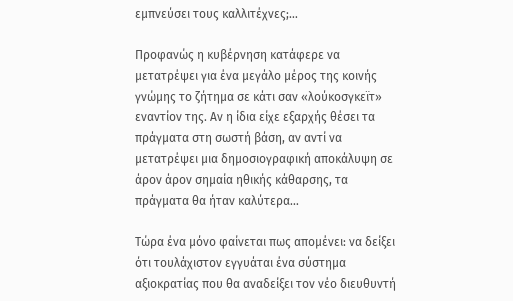εμπνεύσει τους καλλιτέχνες;…

Προφανώς η κυβέρνηση κατάφερε να μετατρέψει για ένα μεγάλο μέρος της κοινής γνώμης το ζήτημα σε κάτι σαν «λούκοσγκεϊτ» εναντίον της. Αν η ίδια είχε εξαρχής θέσει τα πράγματα στη σωστή βάση, αν αντί να μετατρέψει μια δημοσιογραφική αποκάλυψη σε άρον άρον σημαία ηθικής κάθαρσης, τα πράγματα θα ήταν καλύτερα…

Τώρα ένα μόνο φαίνεται πως απομένει: να δείξει ότι τουλάχιστον εγγυάται ένα σύστημα αξιοκρατίας που θα αναδείξει τον νέο διευθυντή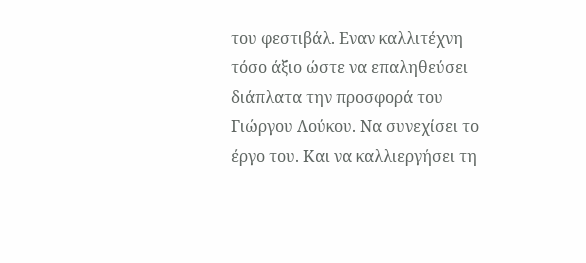του φεστιβάλ. Εναν καλλιτέχνη τόσο άξιο ώστε να επαληθεύσει διάπλατα την προσφορά του Γιώργου Λούκου. Να συνεχίσει το έργο του. Και να καλλιεργήσει τη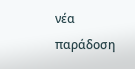νέα παράδοση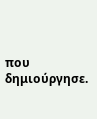που δημιούργησε.